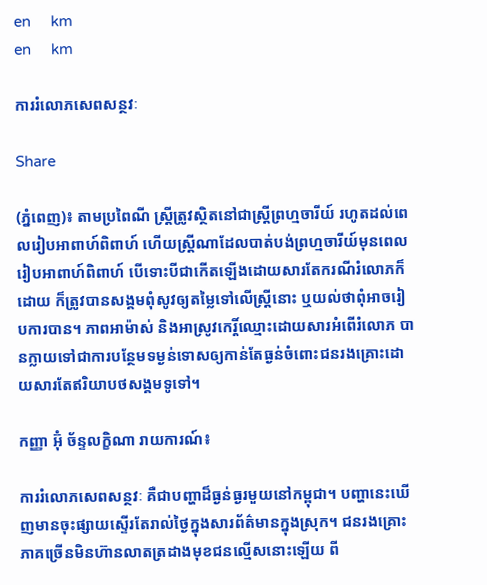en     km
en     km

ការរំលោភសេពសន្ថវៈ

Share

(ភ្នំពេញ)៖ តាមប្រពៃណី ស្រ្តីត្រូវស្ថិតនៅជាស្រ្តីព្រហ្មចារីយ៍ រហូតដល់ពេលរៀបអាពាហ៍ពិពាហ៍ ហើយស្រ្តីណាដែលបាត់បង់ព្រហ្មចារីយ៍មុនពេលរៀបអាពាហ៍ពិពាហ៍ បើទោះបីជាកើតឡើងដោយសារតែករណីរំលោភក៏ដោយ ក៏ត្រូវបានសង្គមពុំសូវឲ្យតម្លៃទៅលើស្រ្តីនោះ ឬយល់ថាពុំអាចរៀបការបាន។ ភាពអាម៉ាស់ និងអាស្រូវកេរ្តិ៍ឈ្មោះដោយសារអំពើរំលោភ បានក្លាយទៅជាការបន្ថែមទម្ងន់ទោសឲ្យកាន់តែធ្ងន់ចំពោះជនរងគ្រោះដោយសារតែឥរិយាបថសង្គមទូទៅ។

កញ្ញា អ៊ុំ ច័ន្ទលក្ខិណា រាយការណ៍៖

ការរំលោភសេពសន្ថវៈ គឺជាបញ្ហាដ៏ធ្ងន់ធ្ងរមួយនៅកម្ពុជា។ បញ្ហានេះឃើញមានចុះផ្សាយស្ទើរតែរាល់ថ្ងៃក្នុងសារព័ត៌មានក្នុងស្រុក។ ជនរងគ្រោះភាគច្រើនមិនហ៊ានលាតត្រដាងមុខជនល្មើសនោះឡើយ ពី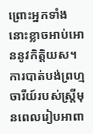ព្រោះអ្នកទាំងនោះខ្លាចអាប់អោននូវកិត្តិយស។ ការបាត់បង់ព្រហ្មចារីយ៍របស់ស្រ្តីមុនពេលរៀបអាពា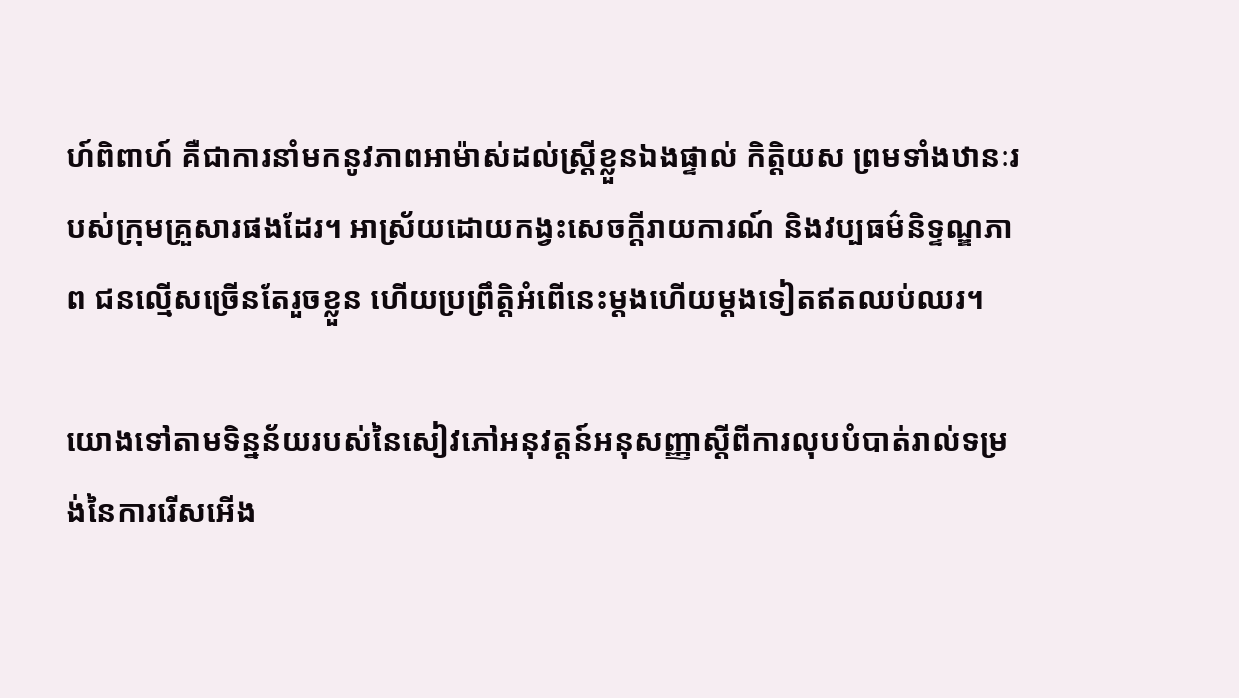ហ៍ពិពាហ៍ គឺជាការនាំមកនូវភាពអាម៉ាស់ដល់ស្រ្តីខ្លួនឯងផ្ទាល់ កិត្តិយស ព្រមទាំងឋានៈរបស់ក្រុមគ្រួសារផងដែរ។ អាស្រ័យដោយកង្វះសេចក្តីរាយការណ៍ និងវប្បធម៌និទ្ទណ្ឌភាព ជនល្មើសច្រើនតែរួចខ្លួន ហើយប្រព្រឹត្តិអំពើនេះម្តងហើយម្តងទៀតឥតឈប់ឈរ។

យោងទៅតាមទិន្នន័យរបស់នៃសៀវភៅអនុវត្តន៍អនុសញ្ញាស្តីពីការលុបបំបាត់រាល់ទម្រង់នៃការរើសអើង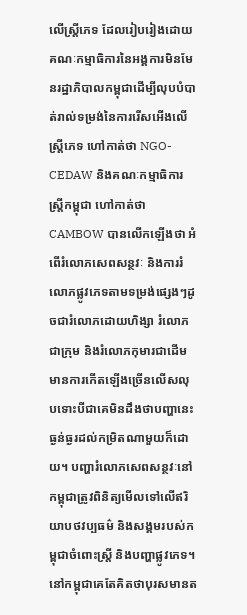លើស្រ្តីភេទ ដែលរៀបរៀងដោយ គណៈកម្មាធិការនៃអង្គការមិនមែនរដ្ឋាភិបាលកម្ពុជាដើម្បីលុបបំបាត់រាល់ទម្រង់នៃការរើសអើងលើស្រ្តីភេទ ហៅកាត់ថា NGO-CEDAW និងគណៈកម្មាធិការស្រ្តីកម្ពុជា ហៅកាត់ថា CAMBOW បានលើកឡើងថា អំពើរំលោភសេពសន្ថវៈ និងការរំលោភផ្លូវភេទតាមទម្រង់ផ្សេងៗដូចជារំលោភដោយហិង្សា រំលោភជាក្រុម និងរំលោភកុមារជាដើម មានការកើតឡើងច្រើនលើសលុបទោះបីជាគេមិនដឹងថាបញ្ហានេះធ្ងន់ធ្ងរដល់កម្រិតណាមួយក៏ដោយ។ បញ្ហារំលោភសេពសន្ថវៈនៅកម្ពុជាត្រូវពិនិត្យមើលទៅលើឥរិយាបថវប្បធម៌ និងសង្គមរបស់កម្ពុជាចំពោះស្រ្តី និងបញ្ហាផ្លូវភេទ។ នៅកម្ពុជាគេតែគិតថាបុរសមានត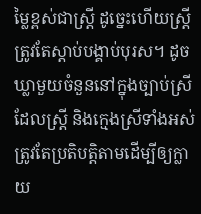ម្លៃខ្ពស់ជាស្រ្តី ដូច្នេះហើយស្រ្តីត្រូវតែស្តាប់បង្គាប់បុរស។ ដូចឃ្លាមួយចំនួននៅក្នុងច្បាប់ស្រី ដែលស្រ្តី និងក្មេងស្រីទាំងអស់ត្រូវតែប្រតិបត្តិតាមដើម្បីឲ្យក្លាយ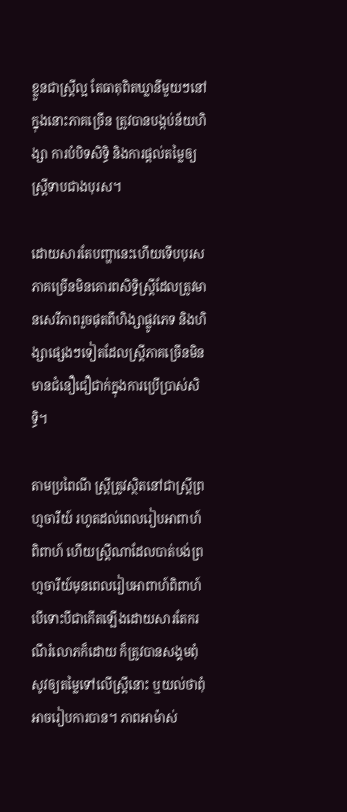ខ្លួនជាស្រ្តីល្អ តែធាតុពិតឃ្លានីមួយៗនៅក្នុងនោះភាគច្រើន ត្រូវបានបង្កប់ន័យហិង្សា ការបំបិទសិទ្ធិ និងការផ្តល់តម្លៃឲ្យស្រ្តីទាបជាងបុរស។

ដោយសារតែបញ្ហានេះហើយទើបបុរសភាគច្រើនមិនគោរពសិទ្ធិស្រ្តីដែលត្រូវមានសេរីភាពរួចផុតពីហិង្សាផ្លូវភេទ និងហិង្សាផ្សេងៗទៀតដែលស្រ្តីភាគច្រើនមិនមានជំនឿជឿជាក់ក្នុងការប្រើប្រាស់សិទ្ធិ។

តាមប្រពៃណី ស្រ្តីត្រូវស្ថិតនៅជាស្រ្តីព្រហ្មចារីយ៍ រហូតដល់ពេលរៀបអាពាហ៍ពិពាហ៍ ហើយស្រ្តីណាដែលបាត់បង់ព្រហ្មចារីយ៍មុនពេលរៀបអាពាហ៍ពិពាហ៍ បើទោះបីជាកើតឡើងដោយសារតែករណីរំលោភក៏ដោយ ក៏ត្រូវបានសង្គមពុំសូវឲ្យតម្លៃទៅលើស្រ្តីនោះ ឬយល់ថាពុំអាចរៀបការបាន។ ភាពអាម៉ាស់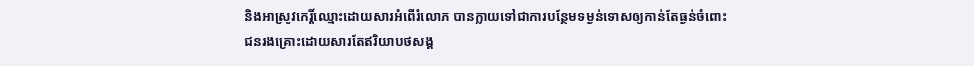និងអាស្រូវកេរ្តិ៍ឈ្មោះដោយសារអំពើរំលោភ បានក្លាយទៅជាការបន្ថែមទម្ងន់ទោសឲ្យកាន់តែធ្ងន់ចំពោះជនរងគ្រោះដោយសារតែឥរិយាបថសង្គ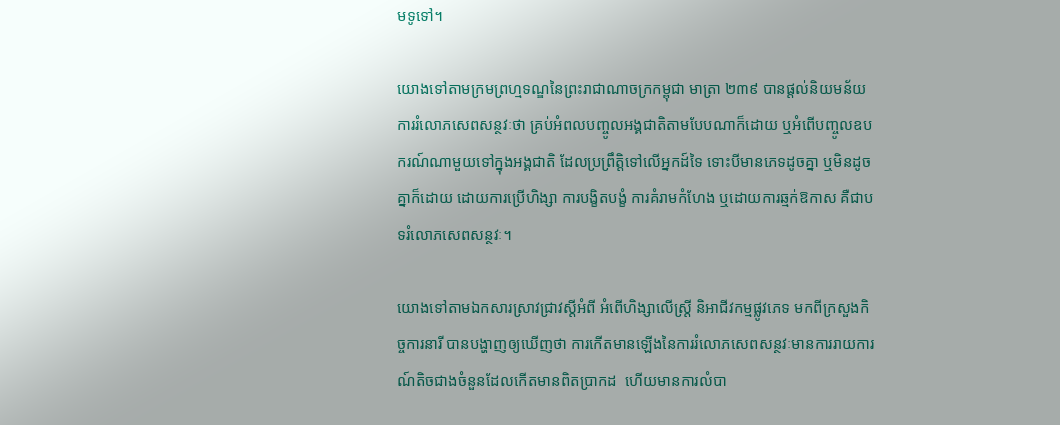មទូទៅ។

យោងទៅតាមក្រមព្រហ្មទណ្ឌនៃព្រះរាជាណាចក្រកម្ពុជា មាត្រា ២៣៩ បានផ្តល់និយមន័យ ការរំលោភសេពសន្ថវៈថា គ្រប់អំពលបញ្ចូលអង្គជាតិតាមបែបណាក៏ដោយ ឬអំពើបញ្ចូលឧបករណ៍ណាមួយទៅក្នុងអង្គជាតិ ដែលប្រព្រឹត្តិទៅលើអ្នកដ៍ទៃ ទោះបីមានភេទដូចគ្នា ឬមិនដូចគ្នាក៏ដោយ ដោយការប្រើហិង្សា ការបង្ខិតបង្ខំ ការគំរាមកំហែង ឬដោយការឆ្មក់ឱកាស គឺជាបទរំលោភសេពសន្ថវៈ។

យោងទៅតាមឯកសារស្រាវជ្រាវស្តីអំពី អំពើហិង្សាលើស្រ្តី និអាជីវកម្មផ្លូវភេទ មកពីក្រសួងកិច្ចការនារី បានបង្ហាញឲ្យឃើញថា ការកើតមានឡើងនៃការរំលោភសេពសន្ថវៈមានការរាយការណ៍តិចជាងចំនួនដែលកើតមានពិតប្រាកដ  ហើយមានការលំបា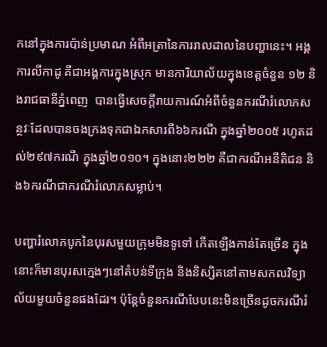កនៅក្នុងការប៉ាន់ប្រមាណ អំពីអត្រានៃការរាលដាលនៃបញ្ហានេះ។ អង្គការលីកាដូ គឺជាអង្គការក្នុងស្រុក មានការិយាល័យក្នុងខេត្តចំនួន ១២ និងរាជធានីភ្នំពេញ  បានធ្វើសេចក្តីរាយការណ៍អំពីចំនួនករណីរំលោភសន្ថវៈដែលបានចងក្រងទុកជាឯកសារពី៦៦ករណី ក្នុងឆ្នាំ២០០៥ រហូតដល់២៩៧ករណី ក្នុងឆ្នាំ២០១០។ ក្នុងនោះ២២២ គឺជាករណីអនីតិជន និង៦ករណីជាករណីរំលោភសម្លាប់។

បញ្ហារំលោភបូកនៃបុរសមួយក្រុមមិនទូទៅ កើតឡើងកាន់តែច្រើន ក្នុងនោះក៏មានបុរសក្មេងៗនៅតំបន់ទីក្រុង និងនិស្សិតនៅតាមសកលវិទ្យាល័យមួយចំនួនផងដែរ។ ប៉ុន្តែចំនួនករណីបែបនេះមិនច្រើនដូចករណីរំ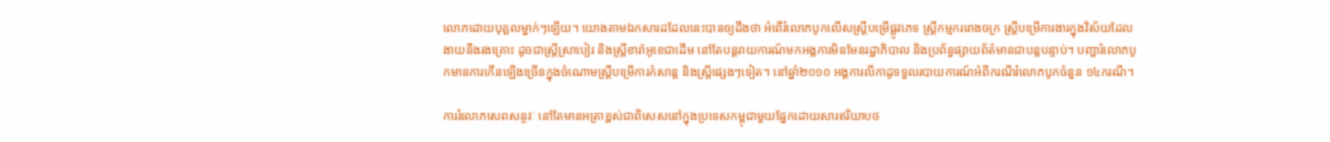លោភដោយបុគ្គលម្នាក់ៗឡើយ។ យោងតាមឯកសារដដែលនេះបានឲ្យដឹងថា អំពើរំលោភបូកលើសស្រ្តីបម្រើផ្លូវភេទ ស្រ្តីកម្មកររោងចក្រ ស្រ្តីបម្រើការងារក្នុងវិស័យដែលងាយនឹងរងគ្រោះ ដូចជាស្រ្តីស្រាបៀរ និងស្រ្តីខារ៉ាអូខេជាដើម នៅតែបន្តរាយការណ៍មកអង្គការមិនមែនរដ្ឋាភិបាល និងប្រព័ន្ធផ្សាយព័ត៌មានជាបន្តបន្ទាប់។ បញ្ហារំលោភបូកមានការកើនឡើងច្រើនក្នុងចំណោមស្រ្តីបម្រើការកំសាន្ត និងស្រ្តីផ្សេងៗទៀត។ នៅឆ្នាំ២០១០ អង្គការលីកាដូទទួលរបាយការណ៍អំពីករណីរំលោភបូកចំនួន ១៤ករណី។

ការរំលោភសេពសន្ថវៈ នៅតែមានអត្រាខ្ពស់ជាពិសេសនៅក្នុងប្រទេសកម្ពុជាមួយផ្នែកដោយសារឥរិយាបថ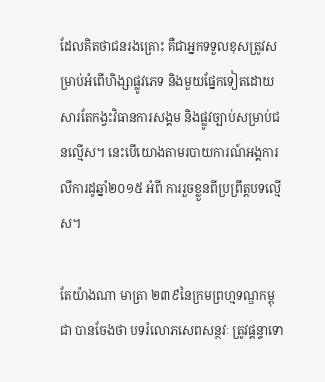ដែលគិតថាជនរងគ្រោះ គឺជាអ្នកទទួលខុសត្រូវសម្រាប់អំពើហិង្សាផ្លូវភេទ និងមួយផ្នែកទៀតដោយសារតែកង្វះវិធានការសង្គម និងផ្លូវច្បាប់សម្រាប់ជនល្មើស។ នេះបើយោងតាមរបាយការណ៍អង្គការលីការដូឆ្នាំ២០១៥ អំពី ការរួចខ្លួនពីប្រព្រឹត្តបទល្មើស។

តែយ៉ាងណា មាត្រា ២៣៩នៃក្រមព្រហ្មទណ្ឌកម្ពុជា បានចែងថា បទរំលោភសេពសន្ថវៈ ត្រូវផ្តន្ទាទោ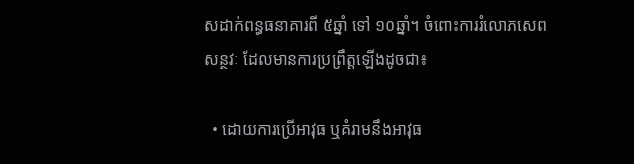សដាក់ពន្ធធនាគារពី ៥ឆ្នាំ ទៅ ១០ឆ្នាំ។ ចំពោះការរំលោភសេពសន្ថវៈ ដែលមានការប្រព្រឹត្តឡើងដូចជា៖

  • ដោយការប្រើអាវុធ ឬគំរាមនឹងអាវុធ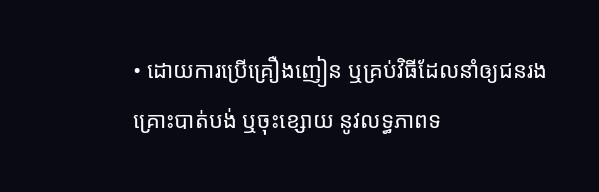• ដោយការប្រើគ្រឿងញៀន ឬគ្រប់វិធីដែលនាំឲ្យជនរងគ្រោះបាត់បង់ ឬចុះខ្សោយ នូវលទ្ធភាពទ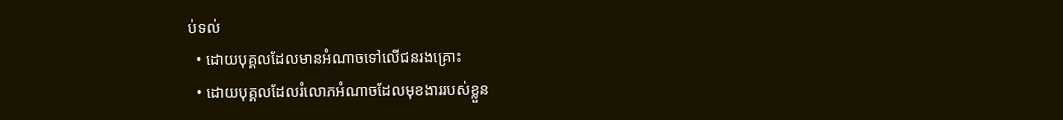ប់ទល់
  • ដោយបុគ្គលដែលមានអំណាចទៅលើជនរងគ្រោះ
  • ដោយបុគ្គលដែលរំលោភអំណាចដែលមុខងាររបស់ខ្លួន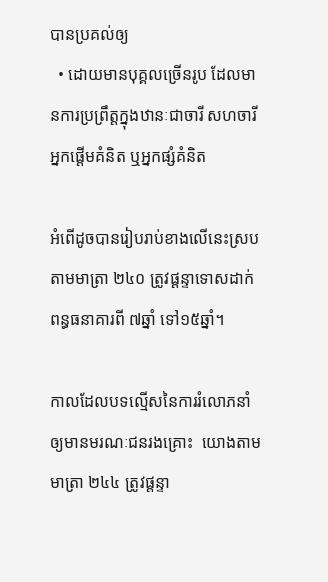បានប្រគល់ឲ្យ
  • ដោយមានបុគ្គលច្រើនរូប ដែលមានការប្រព្រឹត្តក្នុងឋានៈជាចារី សហចារី អ្នកផ្តើមគំនិត ឬអ្នកផ្សំគំនិត

អំពើដូចបានរៀបរាប់ខាងលើនេះស្របតាមមាត្រា ២៤០ ត្រូវផ្តន្ទាទោសដាក់ពន្ធធនាគារពី ៧ឆ្នាំ ទៅ១៥ឆ្នាំ។

កាលដែលបទល្មើសនៃការរំលោភនាំឲ្យមានមរណៈជនរងគ្រោះ  យោងតាមមាត្រា ២៤៤ ត្រូវផ្តន្ទា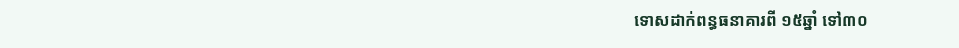ទោសដាក់ពន្ធធនាគារពី ១៥ឆ្នាំ ទៅ៣០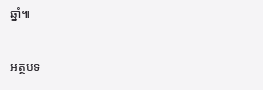ឆ្នាំ៕

អត្ថបទ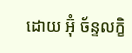ដោយ អ៊ុំ ច័ន្ទលក្ខិ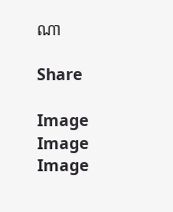ណា

Share

Image
Image
Image